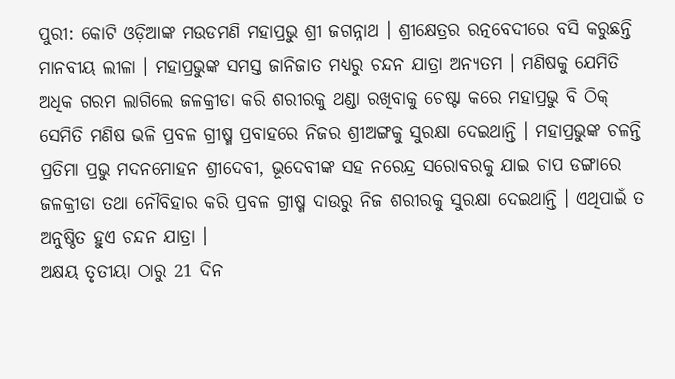ପୁରୀ: କୋଟି ଓଡ଼ିଆଙ୍କ ମଉଡମଣି ମହାପ୍ରଭୁ ଶ୍ରୀ ଜଗନ୍ନାଥ । ଶ୍ରୀକ୍ଷେତ୍ରର ରତ୍ନବେଦୀରେ ବସି କରୁଛନ୍ତି ମାନବୀୟ ଲୀଳା । ମହାପ୍ରଭୁଙ୍କ ସମସ୍ତ ଜାନିଜାତ ମଧ୍ୟରୁ ଚନ୍ଦନ ଯାତ୍ରା ଅନ୍ୟତମ । ମଣିଷକୁ ଯେମିତି ଅଧିକ ଗରମ ଲାଗିଲେ ଜଳକ୍ରୀଡା କରି ଶରୀରକୁ ଥଣ୍ଡା ରଖିବାକୁ ଚେଷ୍ଟା କରେ ମହାପ୍ରଭୁ ବି ଠିକ୍ ସେମିତି ମଣିଷ ଭଳି ପ୍ରବଳ ଗ୍ରୀଷ୍ମ ପ୍ରବାହରେ ନିଜର ଶ୍ରୀଅଙ୍ଗକୁ ସୁରକ୍ଷା ଦେଇଥାନ୍ତି । ମହାପ୍ରଭୁଙ୍କ ଚଳନ୍ତି ପ୍ରତିମା ପ୍ରଭୁ ମଦନମୋହନ ଶ୍ରୀଦେବୀ, ଭୂଦେବୀଙ୍କ ସହ ନରେନ୍ଦ୍ର ସରୋବରକୁ ଯାଇ ଚାପ ଡଙ୍ଗାରେ ଜଳକ୍ରୀଡା ତଥା ନୌବିହାର କରି ପ୍ରବଳ ଗ୍ରୀଷ୍ମ ଦାଉରୁ ନିଜ ଶରୀରକୁ ସୁରକ୍ଷା ଦେଇଥାନ୍ତି । ଏଥିପାଇଁ ତ ଅନୁଷ୍ଠିତ ହୁଏ ଚନ୍ଦନ ଯାତ୍ରା ।
ଅକ୍ଷୟ ତୃତୀୟା ଠାରୁ 21 ଦିନ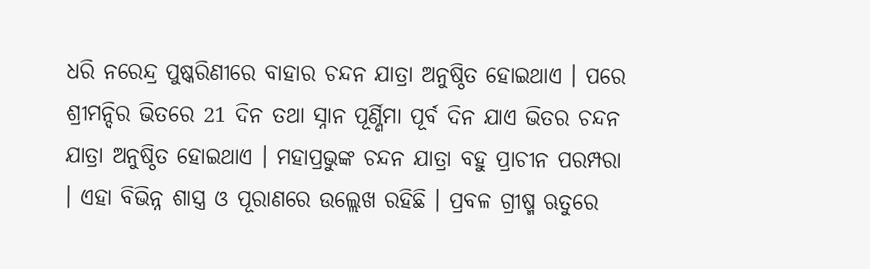ଧରି ନରେନ୍ଦ୍ର ପୁଷ୍କରିଣୀରେ ବାହାର ଚନ୍ଦନ ଯାତ୍ରା ଅନୁଷ୍ଠିତ ହୋଇଥାଏ । ପରେ ଶ୍ରୀମନ୍ଦିର ଭିତରେ 21 ଦିନ ତଥା ସ୍ନାନ ପୂର୍ଣ୍ଣିମା ପୂର୍ବ ଦିନ ଯାଏ ଭିତର ଚନ୍ଦନ ଯାତ୍ରା ଅନୁଷ୍ଠିତ ହୋଇଥାଏ । ମହାପ୍ରଭୁଙ୍କ ଚନ୍ଦନ ଯାତ୍ରା ବହୁ ପ୍ରାଚୀନ ପରମ୍ପରା । ଏହା ବିଭିନ୍ନ ଶାସ୍ତ୍ର ଓ ପୂରାଣରେ ଉଲ୍ଲେଖ ରହିଛି । ପ୍ରବଳ ଗ୍ରୀଷ୍ମ ଋତୁରେ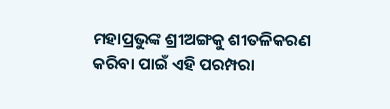ମହାପ୍ରଭୁଙ୍କ ଶ୍ରୀଅଙ୍ଗକୁ ଶୀତଳିକରଣ କରିବା ପାଇଁ ଏହି ପରମ୍ପରା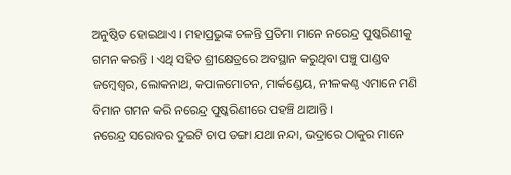ଅନୁଷ୍ଠିତ ହୋଇଥାଏ । ମହାପ୍ରଭୁଙ୍କ ଚଳନ୍ତି ପ୍ରତିମା ମାନେ ନରେନ୍ଦ୍ର ପୁଷ୍କରିଣୀକୁ ଗମନ କରନ୍ତି । ଏଥି ସହିତ ଶ୍ରୀକ୍ଷେତ୍ରରେ ଅବସ୍ଥାନ କରୁଥିବା ପଞ୍ଚୁ ପାଣ୍ଡବ ଜମ୍ବେଶ୍ଵର, ଲୋକନାଥ, କପାଳମୋଚନ, ମାର୍କଣ୍ଡେୟ, ନୀଳକଣ୍ଠ ଏମାନେ ମଣି ବିମାନ ଗମନ କରି ନରେନ୍ଦ୍ର ପୁଷ୍କରିଣୀରେ ପହଞ୍ଚି ଥାଆନ୍ତି ।
ନରେନ୍ଦ୍ର ସରୋବର ଦୁଇଟି ଚାପ ଡଙ୍ଗା ଯଥା ନନ୍ଦା, ଭଦ୍ରାରେ ଠାକୁର ମାନେ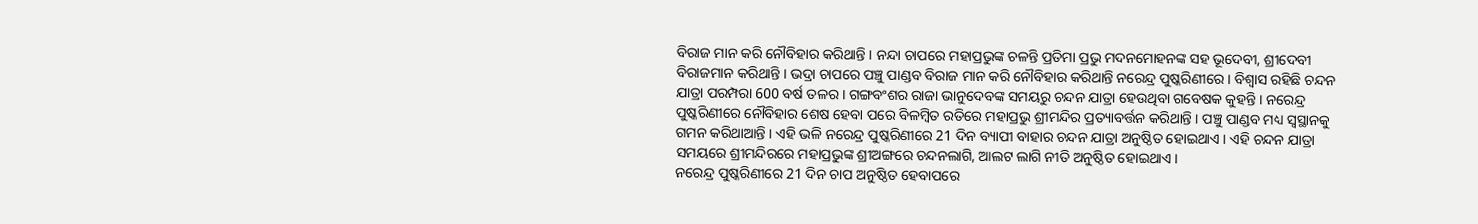ବିରାଜ ମାନ କରି ନୌବିହାର କରିଥାନ୍ତି । ନନ୍ଦା ଚାପରେ ମହାପ୍ରଭୁଙ୍କ ଚଳନ୍ତି ପ୍ରତିମା ପ୍ରଭୁ ମଦନମୋହନଙ୍କ ସହ ଭୂଦେବୀ, ଶ୍ରୀଦେବୀ ବିରାଜମାନ କରିଥାନ୍ତି । ଭଦ୍ରା ଚାପରେ ପଞ୍ଚୁ ପାଣ୍ଡବ ବିରାଜ ମାନ କରି ନୌବିହାର କରିଥାନ୍ତି ନରେନ୍ଦ୍ର ପୁଷ୍କରିଣୀରେ । ବିଶ୍ବାସ ରହିଛି ଚନ୍ଦନ ଯାତ୍ରା ପରମ୍ପରା 600 ବର୍ଷ ତଳର । ଗଙ୍ଗବଂଶର ରାଜା ଭାନୁଦେବଙ୍କ ସମୟରୁ ଚନ୍ଦନ ଯାତ୍ରା ହେଉଥିବା ଗବେଷକ କୁହନ୍ତି । ନରେନ୍ଦ୍ର ପୁଷ୍କରିଣୀରେ ନୌବିହାର ଶେଷ ହେବା ପରେ ବିଳମ୍ବିତ ରତିରେ ମହାପ୍ରଭୁ ଶ୍ରୀମନ୍ଦିର ପ୍ରତ୍ୟାବର୍ତ୍ତନ କରିଥାନ୍ତି । ପଞ୍ଚୁ ପାଣ୍ଡବ ମଧ୍ୟ ସ୍ୱସ୍ଥାନକୁ ଗମନ କରିଥାଆନ୍ତି । ଏହି ଭଳି ନରେନ୍ଦ୍ର ପୁଷ୍କରିଣୀରେ 21 ଦିନ ବ୍ୟାପୀ ବାହାର ଚନ୍ଦନ ଯାତ୍ରା ଅନୁଷ୍ଠିତ ହୋଇଥାଏ । ଏହି ଚନ୍ଦନ ଯାତ୍ରା ସମୟରେ ଶ୍ରୀମନ୍ଦିରରେ ମହାପ୍ରଭୁଙ୍କ ଶ୍ରୀଅଙ୍ଗରେ ଚନ୍ଦନଲାଗି, ଆଲଟ ଲାଗି ନୀତି ଅନୁଷ୍ଠିତ ହୋଇଥାଏ ।
ନରେନ୍ଦ୍ର ପୁଷ୍କରିଣୀରେ 21 ଦିନ ଚାପ ଅନୁଷ୍ଠିତ ହେବାପରେ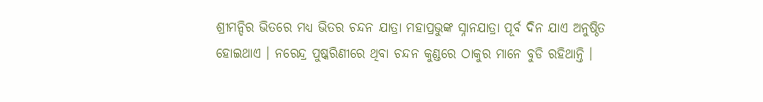ଶ୍ରୀମନ୍ଦିର ଭିତରେ ମଧ୍ୟ ଭିତର ଚନ୍ଦନ ଯାତ୍ରା ମହାପ୍ରଭୁଙ୍କ ସ୍ନାନଯାତ୍ରା ପୂର୍ବ ଦିନ ଯାଏ ଅନୁଷ୍ଠିତ ହୋଇଥାଏ । ନରେନ୍ଦ୍ର ପୁଷ୍କରିଣୀରେ ଥିବା ଚନ୍ଦନ କୁଣ୍ଡରେ ଠାକୁର ମାନେ ବୁଡି ରହିଥାନ୍ତି ।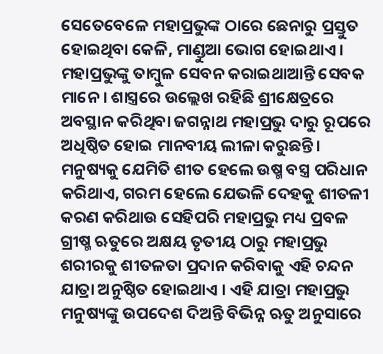ସେତେବେଳେ ମହାପ୍ରଭୁଙ୍କ ଠାରେ ଛେନାରୁ ପ୍ରସ୍ତୁତ ହୋଇଥିବା କେଳି, ମାଣ୍ଡୁଆ ଭୋଗ ହୋଇଥାଏ । ମହାପ୍ରଭୁଙ୍କୁ ତାମ୍ବୁଳ ସେବନ କରାଇଥାଆନ୍ତି ସେବକ ମାନେ । ଶାସ୍ତ୍ରରେ ଉଲ୍ଲେଖ ରହିଛି ଶ୍ରୀକ୍ଷେତ୍ରରେ ଅବସ୍ଥାନ କରିଥିବା ଜଗନ୍ନାଥ ମହାପ୍ରଭୁ ଦାରୁ ରୂପରେ ଅଧିଷ୍ଠିତ ହୋଇ ମାନବୀୟ ଲୀଳା କରୁଛନ୍ତି । ମନୁଷ୍ୟକୁ ଯେମିତି ଶୀତ ହେଲେ ଉଷ୍ମ ବସ୍ତ୍ର ପରିଧାନ କରିଥାଏ, ଗରମ ହେଲେ ଯେଭଳି ଦେହକୁ ଶୀତଳୀ କରଣ କରିଥାଉ ସେହିପରି ମହାପ୍ରଭୁ ମଧ୍ୟ ପ୍ରବଳ ଗ୍ରୀଷ୍ମ ଋତୁରେ ଅକ୍ଷୟ ତୃତୀୟ ଠାରୁ ମହାପ୍ରଭୁ ଶରୀରକୁ ଶୀତଳତା ପ୍ରଦାନ କରିବାକୁ ଏହି ଚନ୍ଦନ ଯାତ୍ରା ଅନୁଷ୍ଠିତ ହୋଇଥାଏ । ଏହି ଯାତ୍ରା ମହାପ୍ରଭୁ ମନୁଷ୍ୟଙ୍କୁ ଉପଦେଶ ଦିଅନ୍ତି ବିଭିନ୍ନ ଋତୁ ଅନୁସାରେ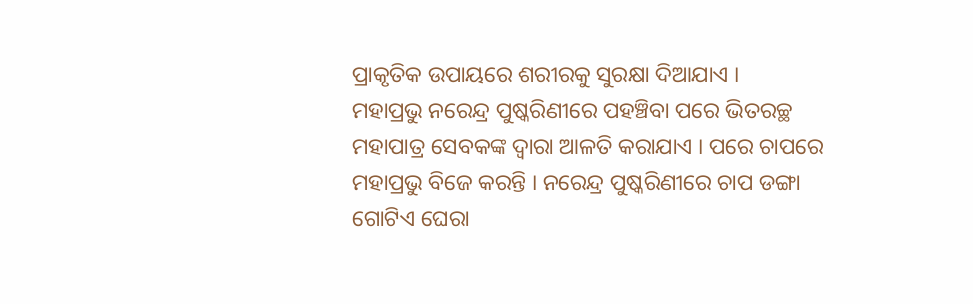ପ୍ରାକୃତିକ ଉପାୟରେ ଶରୀରକୁ ସୁରକ୍ଷା ଦିଆଯାଏ ।
ମହାପ୍ରଭୁ ନରେନ୍ଦ୍ର ପୁଷ୍କରିଣୀରେ ପହଞ୍ଚିବା ପରେ ଭିତରଚ୍ଛ ମହାପାତ୍ର ସେବକଙ୍କ ଦ୍ଵାରା ଆଳତି କରାଯାଏ । ପରେ ଚାପରେ ମହାପ୍ରଭୁ ବିଜେ କରନ୍ତି । ନରେନ୍ଦ୍ର ପୁଷ୍କରିଣୀରେ ଚାପ ଡଙ୍ଗା ଗୋଟିଏ ଘେରା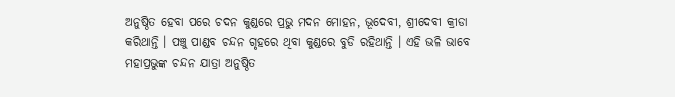ଅନୁଷ୍ଠିତ ହେବା ପରେ ଚଦନ କୁଣ୍ଡରେ ପ୍ରଭୁ ମଦନ ମୋହନ, ଭୂଦେବୀ, ଶ୍ରୀଦେବୀ କ୍ରୀଡା କରିଥାନ୍ତି । ପଞ୍ଚୁ ପାଣ୍ଡବ ଚନ୍ଦନ ଗୃହରେ ଥିବା କୁଣ୍ଡରେ ବୁଡି ରହିଥାନ୍ତି । ଏହି ଭଳି ଭାବେ ମହାପ୍ରଭୁଙ୍କ ଚନ୍ଦନ ଯାତ୍ରା ଅନୁଷ୍ଠିତ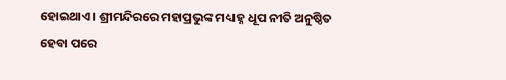ହୋଇଥାଏ । ଶ୍ରୀମନ୍ଦିରରେ ମହାପ୍ରଭୁଙ୍କ ମଧ୍ୟାହ୍ନ ଧୂପ ନୀତି ଅନୁଷ୍ଠିତ ହେବା ପରେ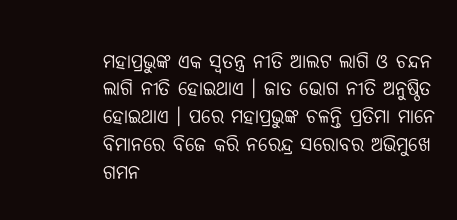ମହାପ୍ରଭୁଙ୍କ ଏକ ସ୍ବତନ୍ତ୍ର ନୀତି ଆଲଟ ଲାଗି ଓ ଚନ୍ଦନ ଲାଗି ନୀତି ହୋଇଥାଏ । ଜାତ ଭୋଗ ନୀତି ଅନୁଷ୍ଠିତ ହୋଇଥାଏ । ପରେ ମହାପ୍ରଭୁଙ୍କ ଚଳନ୍ତି ପ୍ରତିମା ମାନେ ବିମାନରେ ବିଜେ କରି ନରେନ୍ଦ୍ର ସରୋବର ଅଭିମୁଖେ ଗମନ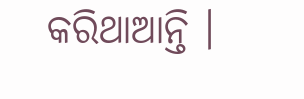କରିଥାଆନ୍ତି ।